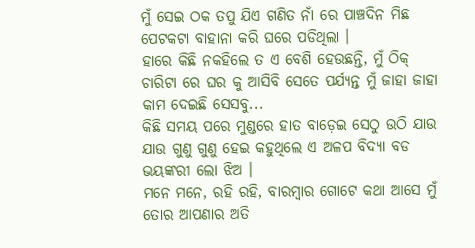ମୁଁ ସେଇ ଠକ ତପୁ ଯିଏ ଗଣିତ ନାଁ ରେ ପାଞ୍ଚଦିନ ମିଛ ପେଟକଟା ବାହାନା କରି ଘରେ ପଡିଥିଲା ।
ହାରେ କିଛି ନକହିଲେ ତ ଏ ବେଶି ହେଉଛନ୍ତି, ମୁଁ ଠିକ୍ ଚାରିଟା ରେ ଘର କୁ ଆସିବି ସେତେ ପର୍ଯ୍ୟନ୍ତ ମୁଁ ଜାହା ଜାହା କାମ ଦେଇଛି ସେସବୁ...
କିଛି ସମୟ ପରେ ମୁଣ୍ଡରେ ହାତ ବାଡ଼େଇ ସେଠୁ ଉଠି ଯାଉ ଯାଉ ଗୁଣୁ ଗୁଣୁ ହେଇ କହୁଥିଲେ ଏ ଅଳପ ବିଦ୍ୟା ବଡ ଭୟଙ୍କରୀ ଲୋ ଝିଅ ।
ମନେ ମନେ, ରହି ରହି, ବାରମ୍ବାର ଗୋଟେ କଥା ଆସେ ମୁଁ ତୋର ଆପଣାର ଅତି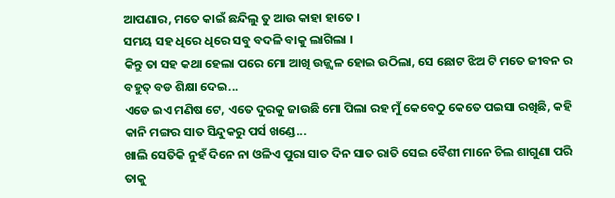ଆପଣାର, ମତେ କାଇଁ ଛନ୍ଦିଲୁ ତୁ ଆଉ କାହା ହାତେ ।
ସମୟ ସହ ଧିରେ ଧିରେ ସବୁ ବଦଳି ବାକୁ ଲାଗିଲା ।
କିନ୍ତୁ ତା ସହ କଥା ହେଲା ପରେ ମୋ ଆଖି ଉଜ୍ଜ୍ୱଳ ହୋଇ ଉଠିଲା, ସେ ଛୋଟ ଝିଅ ଟି ମତେ ଜୀବନ ର ବହୁତ୍ ବଡ ଶିକ୍ଷା ଦେଇ...
ଏଡେ ଇଏ ମଣିଷ ଟେ, ଏତେ ଦୁରକୁ ଜାଉଛି ମୋ ପିଲା ରହ ମୁଁ କେବେଠୁ କେତେ ପଇସା ରଖିଛି, କହି କାନି ମଙ୍ଗର ସାତ ସିନ୍ଦୁକରୁ ପର୍ସ ଖଣ୍ଡେ...
ଖାଲି ସେତିକି ନୁହଁ ଦିନେ ନା ଓଳିଏ ପୁରା ସାତ ଦିନ ସାତ ରାତି ସେଇ ବୈଶୀ ମାନେ ଚିଲ ଶାଗୁଣା ପରି ତାକୁ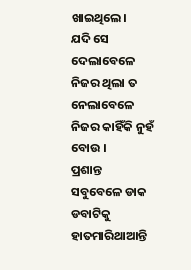ଖାଇଥିଲେ।
ଯଦି ସେ ଦେଲାବେଳେ ନିଜର ଥିଲା ତ ନେଲାବେଳେ ନିଜର କାହିଁକି ନୁହଁ ବୋଉ ।
ପ୍ରଶାନ୍ତ ସବୁବେଳେ ଡାକ ଡବାଟିକୁ ହାତମାରିଥାଆନ୍ତି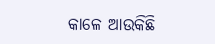କାଳେ ଆଉକିଛି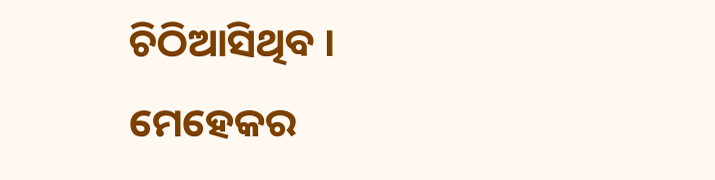ଚିଠିଆସିଥିବ । ମେହେକର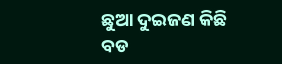ଛୁଆ ଦୁଇଜଣ କିଛି ବଡ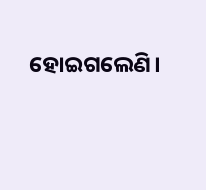ହୋଇଗଲେଣି।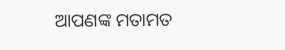ଆପଣଙ୍କ ମତାମତ